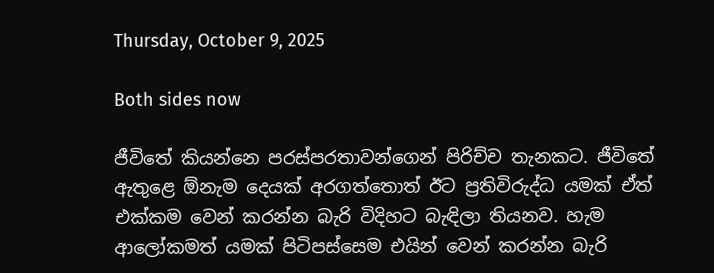Thursday, October 9, 2025

Both sides now

ජීවිතේ කියන්නෙ පරස්පරතාවන්ගෙන් පිරිච්ච තැනකට. ජීවිතේ ඇතුළෙ ඕනැම දෙයක් අරගත්තොත් ඊට ප්‍රතිවිරුද්ධ යමක් ඒත් එක්කම වෙන් කරන්න බැරි විදිහට බැඳිලා තියනව. හැම ආලෝකමත් යමක් පිටිපස්සෙම එයින් වෙන් කරන්න බැරි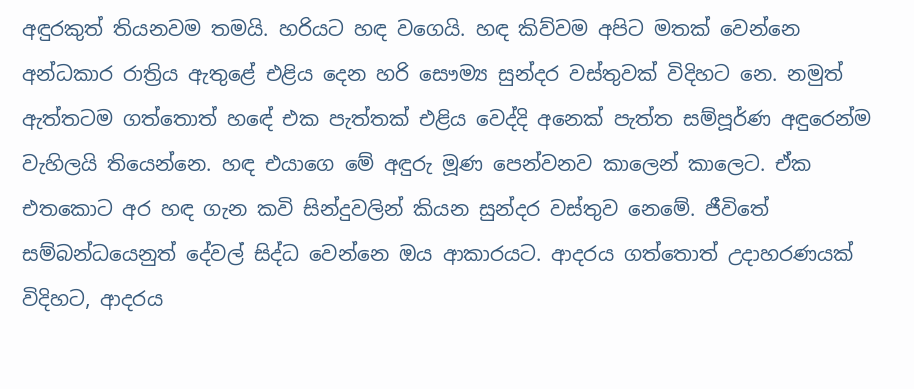අඳුරකුත් තියනවම තමයි. හරියට හඳ වගෙයි. හඳ කිව්වම අපිට මතක් වෙන්නෙ අන්ධකාර රාත්‍රිය ඇතුළේ එළිය දෙන හරි සෞම්‍ය සුන්දර වස්තුවක් විදිහට නෙ. නමුත් ඇත්තටම ගත්තොත් හඳේ එක පැත්තක් එළිය වෙද්දි අනෙක් පැත්ත සම්පූර්ණ අඳුරෙන්ම වැහිලයි තියෙන්නෙ. හඳ එයාගෙ මේ අඳුරු මූණ පෙන්වනව කාලෙන් කාලෙට. ඒක එතකොට අර හඳ ගැන කවි සින්දුවලින් කියන සුන්දර වස්තුව නෙමේ. ජීවිතේ සම්බන්ධයෙනුත් දේවල් සිද්ධ වෙන්නෙ ඔය ආකාරයට. ආදරය ගත්තොත් උදාහරණයක් විදිහට, ආදරය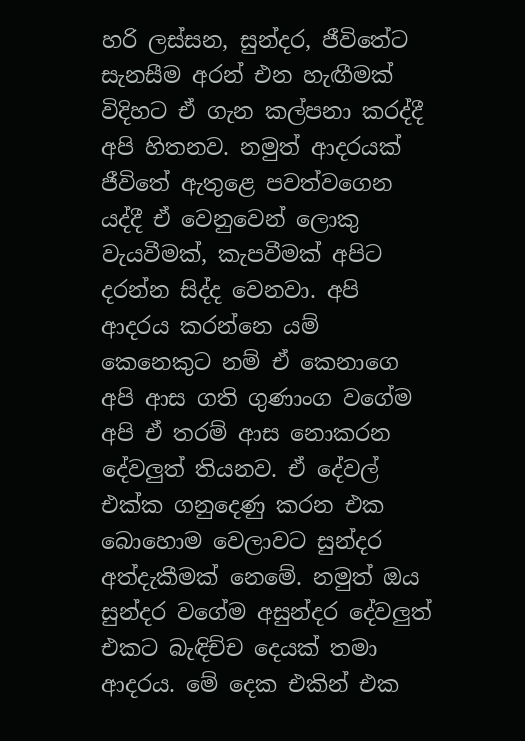හරි ලස්සන, සුන්දර, ජීවිතේට සැනසීම අරන් එන හැඟීමක් විදිහට ඒ ගැන කල්පනා කරද්දී අපි හිතනව. නමුත් ආදරයක් ජීවිතේ ඇතුළෙ පවත්වගෙන යද්දී ඒ වෙනුවෙන් ලොකු වැයවීමක්, කැපවීමක් අපිට දරන්න සිද්ද වෙනවා. අපි ආදරය කරන්නෙ යම් කෙනෙකුට නම් ඒ කෙනාගෙ අපි ආස ගති ගුණාංග වගේම අපි ඒ තරම් ආස නොකරන දේවලුත් තියනව. ඒ දේවල් එක්ක ගනුදෙණු කරන එක බොහොම වෙලාවට සුන්දර අත්දැකීමක් නෙමේ. නමුත් ඔය සුන්දර වගේම අසුන්දර දේවලුත් එකට බැඳිච්ච දෙයක් තමා ආදරය. මේ දෙක එකින් එක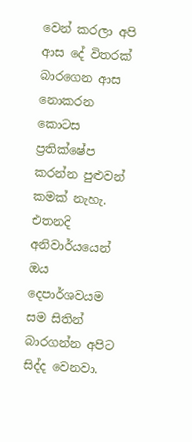වෙන් කරලා අපි ආස දේ විතරක් බාරගෙන ආස නොකරන කොටස ප්‍රතික්ෂේප කරන්න පුළුවන් කමක් නැහැ. එතනදි අනිවාර්යයෙන් ඔය දෙපාර්ශවයම සම සිතින් බාරගන්න අපිට සිද්ද වෙනවා.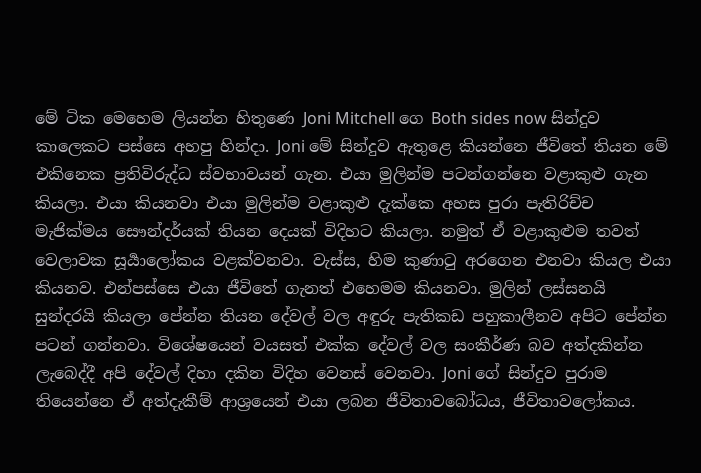මේ ටික මෙහෙම ලියන්න හිතුණෙ Joni Mitchell ගෙ Both sides now සින්දුව කාලෙකට පස්සෙ අහපු හින්දා. Joni මේ සින්දුව ඇතුළෙ කියන්නෙ ජීවිතේ තියන මේ එකිනෙක ප්‍රතිවිරුද්ධ ස්වභාවයන් ගැන. එයා මුලින්ම පටන්ගන්නෙ වළාකුළු ගැන කියලා. එයා කියනවා එයා මුලින්ම වළාකුළු දැක්කෙ අහස පුරා පැතිරිච්ච මැජික්මය සෞන්දර්යක් තියන දෙයක් විදිහට කියලා. නමුත් ඒ වළාකුළුම තවත් වෙලාවක සූර්‍යාලෝකය වළක්වනවා. වැස්ස, හිම කුණාටු අරගෙන එනවා කියල එයා කියනව. එන්පස්සෙ එයා ජීවිතේ ගැනත් එහෙමම කියනවා. මුලින් ලස්සනයි සුන්දරයි කියලා පේන්න තියන දේවල් වල අඳුරු පැතිකඩ පහුකාලීනව අපිට පේන්න පටන් ගන්නවා. විශේෂයෙන් වයසත් එක්ක දේවල් වල සංකීර්ණ බව අත්දකින්න ලැබෙද්දී අපි දේවල් දිහා දකින විදිහ වෙනස් වෙනවා. Joni ගේ සින්දුව පුරාම තියෙන්නෙ ඒ අත්දැකීම් ආශ්‍රයෙන් එයා ලබන ජීවිතාවබෝධය, ජීවිතාවලෝකය.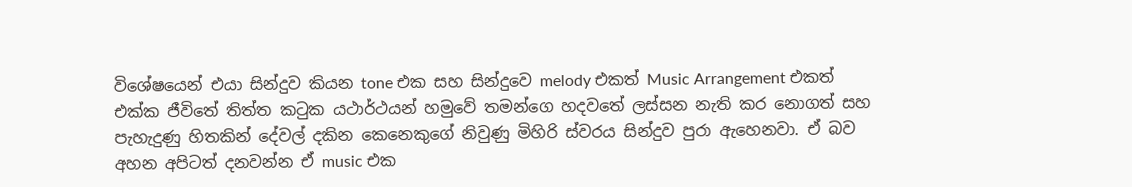විශේෂයෙන් එයා සින්දුව කියන tone එක සහ සින්දුවෙ melody එකත් Music Arrangement එකත් එක්ක ජීවිතේ තිත්ත කටුක යථාර්ථයන් හමුවේ තමන්ගෙ හදවතේ ලස්සන නැති කර නොගත් සහ පැහැදුණු හිතකින් දේවල් දකින කෙනෙකුගේ නිවුණු මිහිරි ස්වරය සින්දුව පුරා ඇහෙනවා. ඒ බව අහන අපිටත් දනවන්න ඒ music එක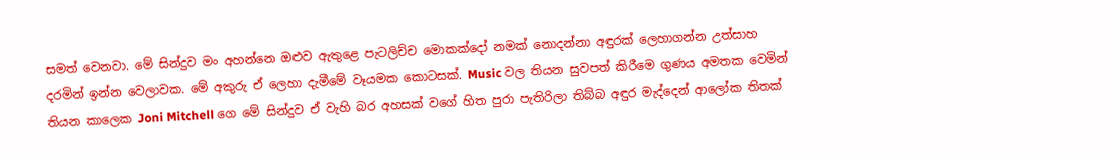සමත් වෙනවා. මේ සින්දුව මං අහන්නෙ ඔළුව ඇතුළෙ පැටලිච්ච මොකක්දෝ නමක් නොදන්නා අඳුරක් ලෙහාගන්න උත්සාහ දරමින් ඉන්න වෙලාවක. මේ අකුරු ඒ ලෙහා දැමීමේ වෑයමක කොටසක්. Music වල තියන සුවපත් කිරීමෙ ගුණය අමතක වෙමින් තියන කාලෙක Joni Mitchell ගෙ මේ සින්දුව ඒ වැහි බර අහසක් වගේ හිත පුරා පැතිරිලා තිබ්බ අඳුර මැද්දෙන් ආලෝක තිතක්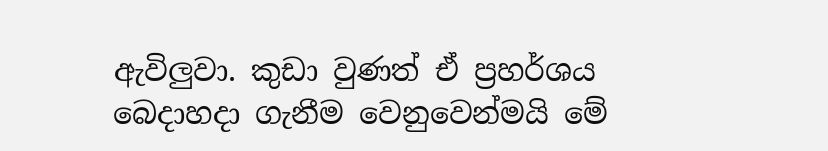ඇවිලුවා. කුඩා වුණත් ඒ ප්‍රහර්ශය බෙදාහදා ගැනීම වෙනුවෙන්මයි මේ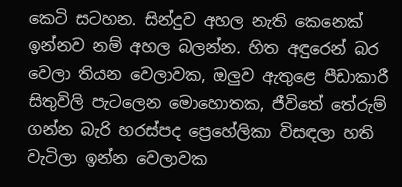කෙටි සටහන. සින්දුව අහල නැති කෙනෙක් ඉන්නව නම් අහල බලන්න. හිත අඳුරෙන් බර වෙලා තියන වෙලාවක, ඔලුව ඇතුළෙ පීඩාකාරී සිතුවිලි පැටලෙන මොහොතක, ජීවිතේ තේරුම් ගන්න බැරි හරස්පද ප්‍රෙහේලිකා විසඳලා හති වැටිලා ඉන්න වෙලාවක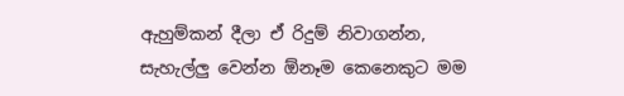ඇහුම්කන් දීලා ඒ රිදුම් නිවාගන්න, සැහැල්ලු වෙන්න ඕනෑම කෙනෙකුට මම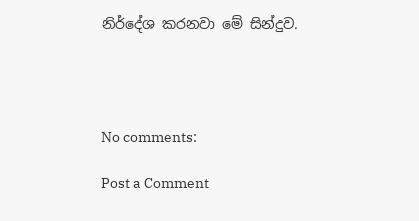නිර්දේශ කරනවා මේ සින්දුව.




No comments:

Post a Comment